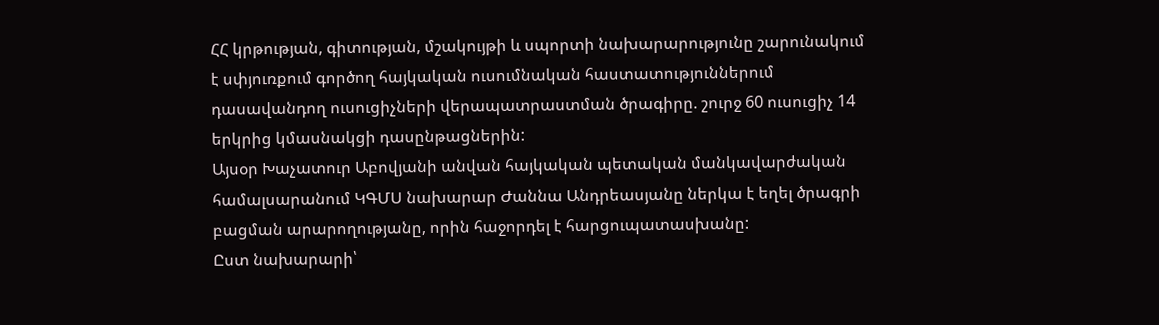ՀՀ կրթության, գիտության, մշակույթի և սպորտի նախարարությունը շարունակում է սփյուռքում գործող հայկական ուսումնական հաստատություններում դասավանդող ուսուցիչների վերապատրաստման ծրագիրը. շուրջ 60 ուսուցիչ 14 երկրից կմասնակցի դասընթացներին:
Այսօր Խաչատուր Աբովյանի անվան հայկական պետական մանկավարժական համալսարանում ԿԳՄՍ նախարար Ժաննա Անդրեասյանը ներկա է եղել ծրագրի բացման արարողությանը, որին հաջորդել է հարցուպատասխանը:
Ըստ նախարարի՝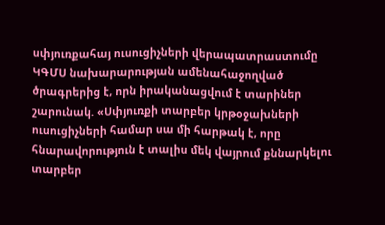սփյուռքահայ ուսուցիչների վերապատրաստումը ԿԳՄՍ նախարարության ամենահաջողված ծրագրերից է, որն իրականացվում է տարիներ շարունակ. «Սփյուռքի տարբեր կրթօջախների ուսուցիչների համար սա մի հարթակ է, որը հնարավորություն է տալիս մեկ վայրում քննարկելու տարբեր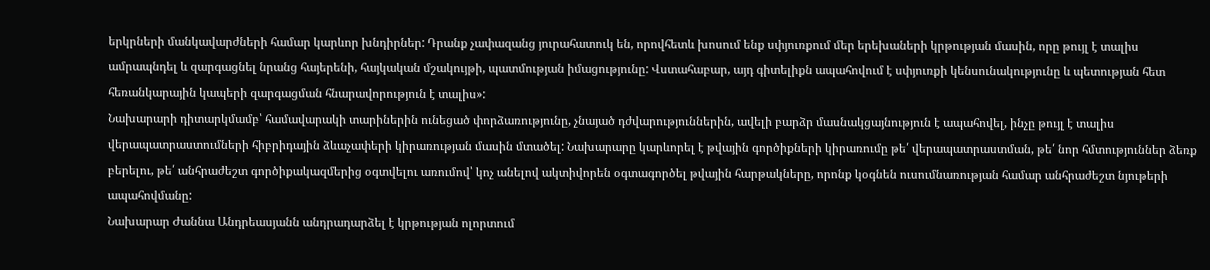երկրների մանկավարժների համար կարևոր խնդիրներ: Դրանք չափազանց յուրահատուկ են, որովհետև խոսում ենք սփյուռքում մեր երեխաների կրթության մասին, որը թույլ է տալիս ամրապնդել և զարգացնել նրանց հայերենի, հայկական մշակույթի, պատմության իմացությունը: Վստահաբար, այդ գիտելիքն ապահովում է սփյուռքի կենսունակությունը և պետության հետ հեռանկարային կապերի զարգացման հնարավորություն է տալիս»:
Նախարարի դիտարկմամբ՝ համավարակի տարիներին ունեցած փորձառությունը, չնայած դժվարություններին, ավելի բարձր մասնակցայնություն է ապահովել, ինչը թույլ է տալիս վերապատրաստումների հիբրիդային ձևաչափերի կիրառության մասին մտածել: Նախարարը կարևորել է թվային գործիքների կիրառումը թե՛ վերապատրաստման, թե՛ նոր հմտություններ ձեռք բերելու, թե՛ անհրաժեշտ գործիքակազմերից օգտվելու առումով՝ կոչ անելով ակտիվորեն օգտագործել թվային հարթակները, որոնք կօգնեն ուսումնառության համար անհրաժեշտ նյութերի ապահովմանը:
Նախարար Ժաննա Անդրեասյանն անդրադարձել է կրթության ոլորտում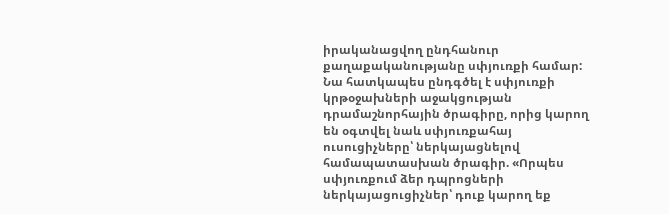իրականացվող ընդհանուր քաղաքականությանը սփյուռքի համար: Նա հատկապես ընդգծել է սփյուռքի կրթօջախների աջակցության դրամաշնորհային ծրագիրը, որից կարող են օգտվել նաև սփյուռքահայ ուսուցիչները՝ ներկայացնելով համապատասխան ծրագիր. «Որպես սփյուռքում ձեր դպրոցների ներկայացուցիչներ՝ դուք կարող եք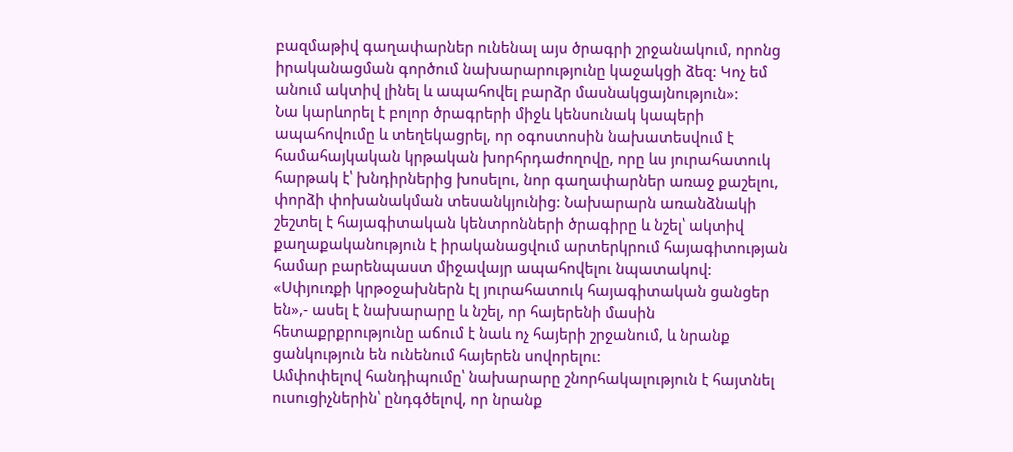բազմաթիվ գաղափարներ ունենալ այս ծրագրի շրջանակում, որոնց իրականացման գործում նախարարությունը կաջակցի ձեզ: Կոչ եմ անում ակտիվ լինել և ապահովել բարձր մասնակցայնություն»:
Նա կարևորել է բոլոր ծրագրերի միջև կենսունակ կապերի ապահովումը և տեղեկացրել, որ օգոստոսին նախատեսվում է համահայկական կրթական խորհրդաժողովը, որը ևս յուրահատուկ հարթակ է՝ խնդիրներից խոսելու, նոր գաղափարներ առաջ քաշելու, փորձի փոխանակման տեսանկյունից: Նախարարն առանձնակի շեշտել է հայագիտական կենտրոնների ծրագիրը և նշել՝ ակտիվ քաղաքականություն է իրականացվում արտերկրում հայագիտության համար բարենպաստ միջավայր ապահովելու նպատակով:
«Սփյուռքի կրթօջախներն էլ յուրահատուկ հայագիտական ցանցեր են»,- ասել է նախարարը և նշել, որ հայերենի մասին հետաքրքրությունը աճում է նաև ոչ հայերի շրջանում, և նրանք ցանկություն են ունենում հայերեն սովորելու:
Ամփոփելով հանդիպումը՝ նախարարը շնորհակալություն է հայտնել ուսուցիչներին՝ ընդգծելով, որ նրանք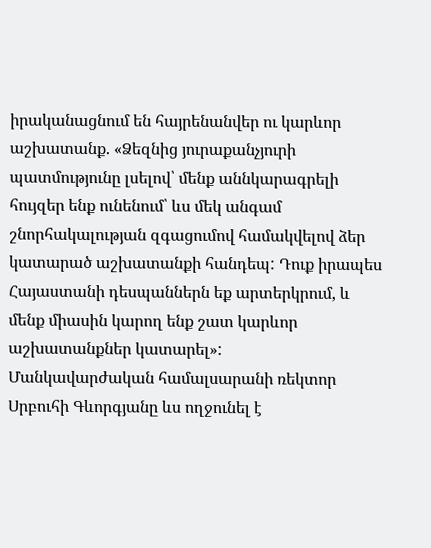իրականացնում են հայրենանվեր ու կարևոր աշխատանք. «Ձեզնից յուրաքանչյուրի պատմությունը լսելով՝ մենք աննկարագրելի հույզեր ենք ունենում՝ ևս մեկ անգամ շնորհակալության զգացումով համակվելով ձեր կատարած աշխատանքի հանդեպ: Դուք իրապես Հայաստանի դեսպաններն եք արտերկրում, և մենք միասին կարող ենք շատ կարևոր աշխատանքներ կատարել»:
Մանկավարժական համալսարանի ռեկտոր Սրբուհի Գևորգյանը ևս ողջունել է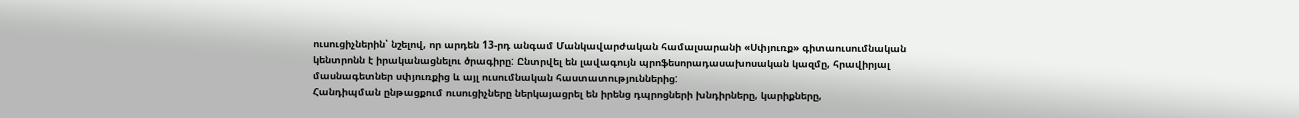ուսուցիչներին՝ նշելով, որ արդեն 13-րդ անգամ Մանկավարժական համալսարանի «Սփյուռք» գիտաուսումնական կենտրոնն է իրականացնելու ծրագիրը: Ընտրվել են լավագույն պրոֆեսորադասախոսական կազմը, հրավիրյալ մասնագետներ սփյուռքից և այլ ուսումնական հաստատություններից:
Հանդիպման ընթացքում ուսուցիչները ներկայացրել են իրենց դպրոցների խնդիրները, կարիքները,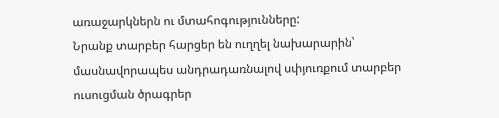առաջարկներն ու մտահոգությունները:
Նրանք տարբեր հարցեր են ուղղել նախարարին՝ մասնավորապես անդրադառնալով սփյուռքում տարբեր ուսուցման ծրագրեր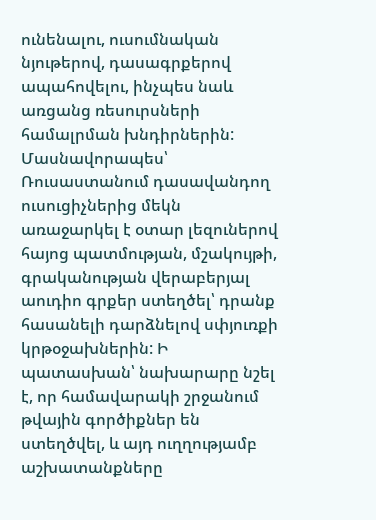ունենալու, ուսումնական նյութերով, դասագրքերով ապահովելու, ինչպես նաև առցանց ռեսուրսների համալրման խնդիրներին: Մասնավորապես՝ Ռուսաստանում դասավանդող ուսուցիչներից մեկն առաջարկել է օտար լեզուներով հայոց պատմության, մշակույթի, գրականության վերաբերյալ աուդիո գրքեր ստեղծել՝ դրանք հասանելի դարձնելով սփյուռքի կրթօջախներին: Ի պատասխան՝ նախարարը նշել է, որ համավարակի շրջանում թվային գործիքներ են ստեղծվել, և այդ ուղղությամբ աշխատանքները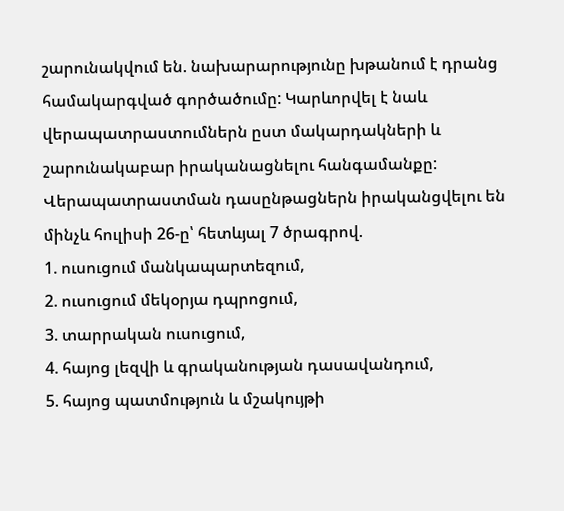շարունակվում են. նախարարությունը խթանում է դրանց համակարգված գործածումը: Կարևորվել է նաև վերապատրաստումներն ըստ մակարդակների և շարունակաբար իրականացնելու հանգամանքը:
Վերապատրաստման դասընթացներն իրականցվելու են մինչև հուլիսի 26-ը՝ հետևյալ 7 ծրագրով.
1. ուսուցում մանկապարտեզում,
2. ուսուցում մեկօրյա դպրոցում,
3. տարրական ուսուցում,
4. հայոց լեզվի և գրականության դասավանդում,
5. հայոց պատմություն և մշակույթի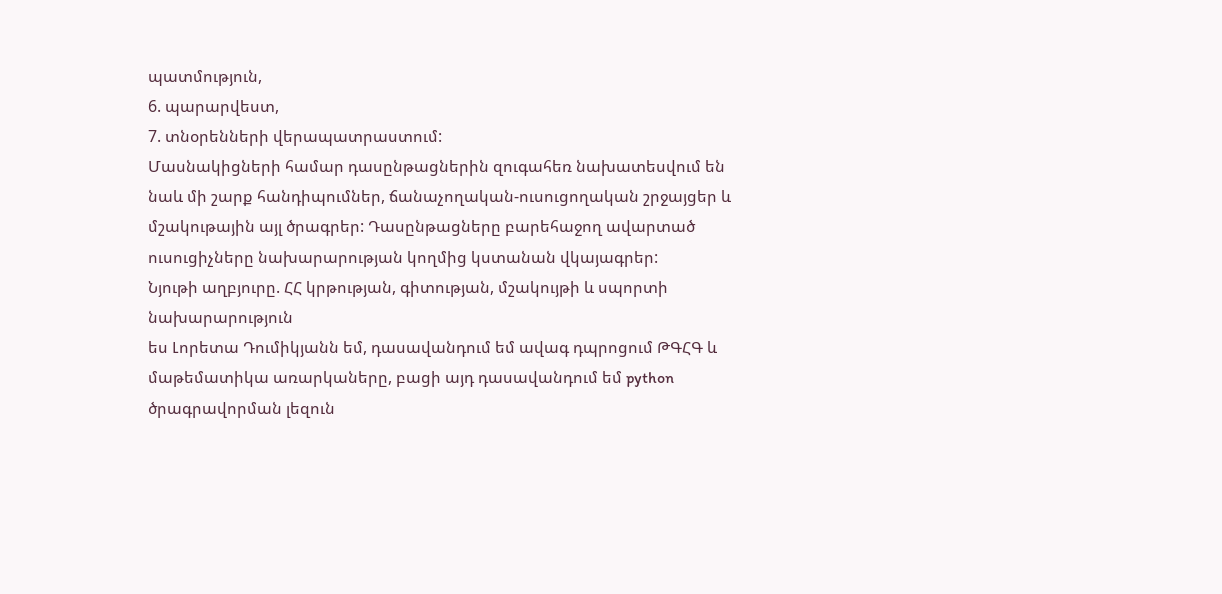պատմություն,
6. պարարվեստ,
7. տնօրենների վերապատրաստում:
Մասնակիցների համար դասընթացներին զուգահեռ նախատեսվում են նաև մի շարք հանդիպումներ, ճանաչողական-ուսուցողական շրջայցեր և մշակութային այլ ծրագրեր: Դասընթացները բարեհաջող ավարտած ուսուցիչները նախարարության կողմից կստանան վկայագրեր:
Նյութի աղբյուրը. ՀՀ կրթության, գիտության, մշակույթի և սպորտի նախարարություն
ես Լորետա Դումիկյանն եմ, դասավանդում եմ ավագ դպրոցում ԹԳՀԳ և մաթեմատիկա առարկաները, բացի այդ դասավանդում եմ python ծրագրավորման լեզուն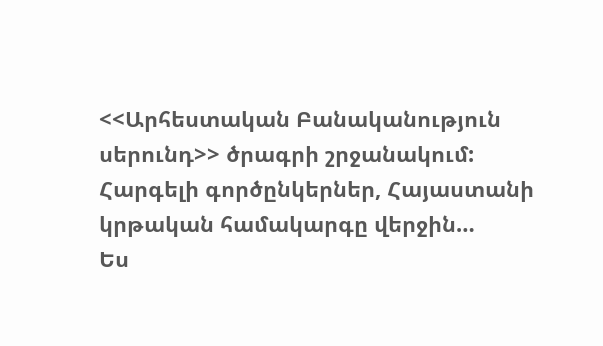<<Արհեստական Բանականություն սերունդ>> ծրագրի շրջանակում: Հարգելի գործընկերներ, Հայաստանի կրթական համակարգը վերջին…
Ես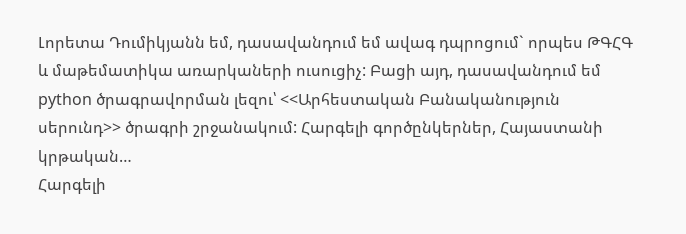Լորետա Դումիկյանն եմ, դասավանդում եմ ավագ դպրոցում` որպես ԹԳՀԳ և մաթեմատիկա առարկաների ուսուցիչ: Բացի այդ, դասավանդում եմ python ծրագրավորման լեզու՝ <<Արհեստական Բանականություն սերունդ>> ծրագրի շրջանակում: Հարգելի գործընկերներ, Հայաստանի կրթական…
Հարգելի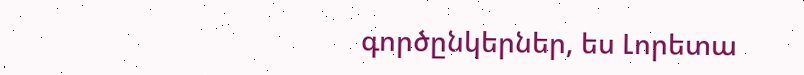գործընկերներ, ես Լորետա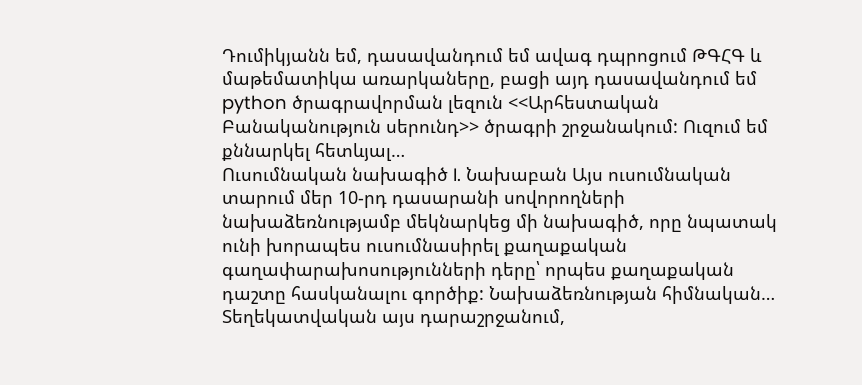Դումիկյանն եմ, դասավանդում եմ ավագ դպրոցում ԹԳՀԳ և մաթեմատիկա առարկաները, բացի այդ դասավանդում եմ python ծրագրավորման լեզուն <<Արհեստական Բանականություն սերունդ>> ծրագրի շրջանակում: Ուզում եմ քննարկել հետևյալ…
Ուսումնական նախագիծ I. Նախաբան Այս ուսումնական տարում մեր 10-րդ դասարանի սովորողների նախաձեռնությամբ մեկնարկեց մի նախագիծ, որը նպատակ ունի խորապես ուսումնասիրել քաղաքական գաղափարախոսությունների դերը՝ որպես քաղաքական դաշտը հասկանալու գործիք: Նախաձեռնության հիմնական…
Տեղեկատվական այս դարաշրջանում,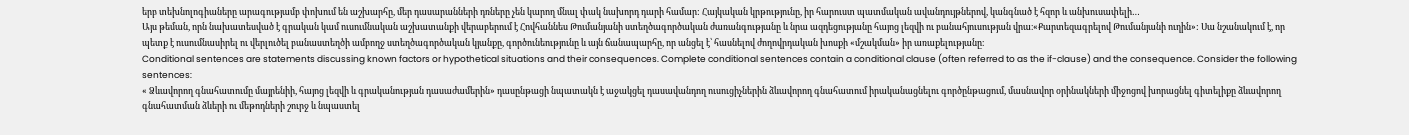երբ տեխնոլոգիաները արագությամբ փոխում են աշխարհը, մեր դասարանների դռները չեն կարող մնալ փակ նախորդ դարի համար: Հայկական կրթությունը, իր հարուստ պատմական ավանդույթներով, կանգնած է հզոր և անխուսափելի…
Այս թեման, որն նախատեսված է գրական կամ ուսումնական աշխատանքի վերաբերում է Հովհաննես Թումանյանի ստեղծագործական ժառանգությանը և նրա ազդեցությանը հայոց լեզվի ու բանահյուսության վրա։«Քարտեզագրելով Թումանյանի ուղին»: Սա նշանակում է, որ պետք է ուսումնասիրել ու վերլուծել բանաստեղծի ամբողջ ստեղծագործական կյանքը, գործունեությունը և այն ճանապարհը, որ անցել է՝ հասնելով ժողովրդական խոսքի «մշակման» իր առաքելությանը։
Conditional sentences are statements discussing known factors or hypothetical situations and their consequences. Complete conditional sentences contain a conditional clause (often referred to as the if-clause) and the consequence. Consider the following sentences:
« Ձևավորող գնահատումը մայրենիի, հայոց լեզվի և գրականության դասաժամերին» դասընթացի նպատակն է աջակցել դասավանդող ուսուցիչներին ձևավորող գնահատում իրականացնելու գործընթացում, մասնավոր օրինակների միջոցով խորացնել գիտելիքը ձևավորող գնահատման ձևերի ու մեթոդների շուրջ և նպաստել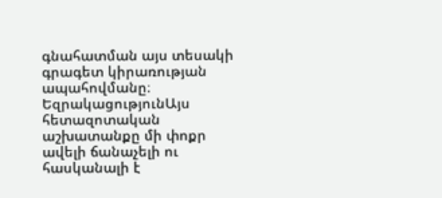գնահատման այս տեսակի գրագետ կիրառության ապահովմանը։
ԵզրակացությունԱյս հետազոտական աշխատանքը մի փոքր ավելի ճանաչելի ու հասկանալի է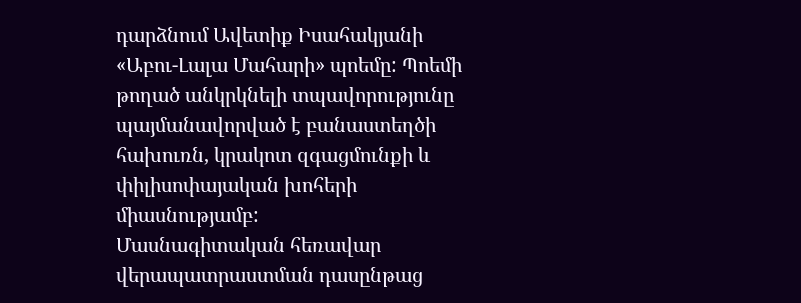դարձնում Ավետիք Իսահակյանի «Աբու-Լալա Մահարի» պոեմը: Պոեմի թողած անկրկնելի տպավորությունը պայմանավորված է բանաստեղծի հախուռն, կրակոտ զգացմունքի և փիլիսոփայական խոհերի միասնությամբ:
Մասնագիտական հեռավար վերապատրաստման դասընթաց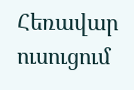Հեռավար ուսուցում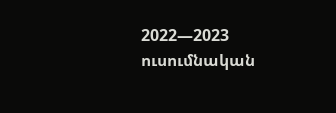2022—2023 ուսումնական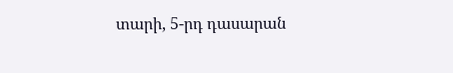տարի, 5-րդ դասարան